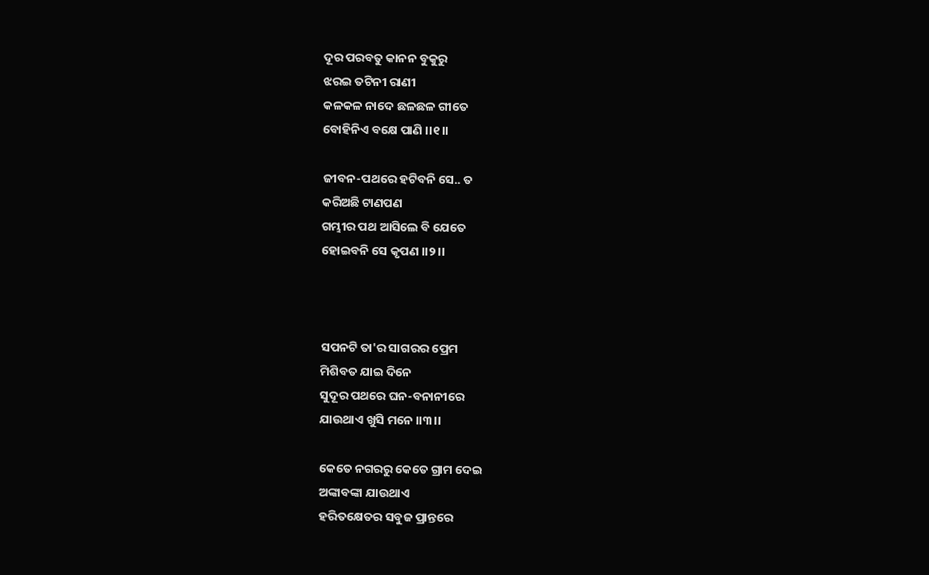ଦୂର ପରବତୁ କାନନ ବୁକୁରୁ
ଝର‌ଇ ତଟିନୀ ରାଣୀ
କଳକଳ ନାଦେ ଛଳଛଳ ଗୀତେ
ବୋହିନିଏ ବକ୍ଷେ ପାଣି ।।୧।।

ଜୀବନ-ପଥରେ ହଟିବନି ସେ.. ତ
କରିଅଛି ଟାଣପଣ
ଗମ୍ଭୀର ପଥ ଆସିଲେ ବି ଯେତେ
ହୋଇବନି ସେ କୃପଣ ।।୨।।



ସପନଟି ତା'ର ସାଗରର ପ୍ରେମ
ମିଶିବତ ଯାଇ ଦିନେ
ସୁଦୂର ପଥରେ ଘନ-ବନାନୀରେ
ଯାଉଥାଏ ଖୁସି ମନେ ।।୩।।

କେତେ ନଗରରୁ କେତେ ଗ୍ରାମ ଦେଇ
ଅଙ୍କାବଙ୍କା ଯାଉଥାଏ
ହରିତକ୍ଷେତର ସବୁଜ ପ୍ରାନ୍ତରେ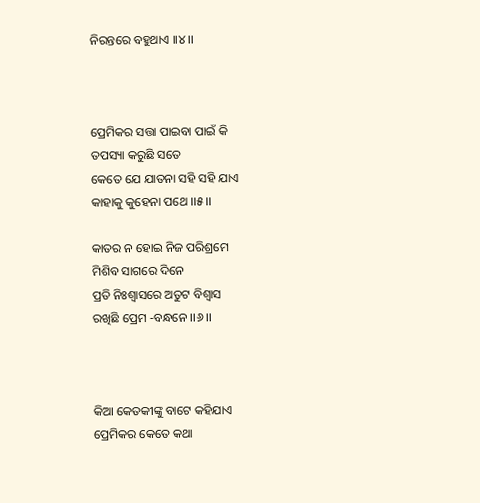ନିରନ୍ତରେ ବହୁଥାଏ ।।୪।।



ପ୍ରେମିକର ସତ୍ତା ପାଇବା ପାଇଁ କି
ତପସ୍ୟା କରୁଛି ସତେ
କେତେ ଯେ ଯାତନା ସହି ସହି ଯାଏ
କାହାକୁ କୁହେନା ପଥେ ।।୫।।

କାତର ନ ହୋଇ ନିଜ ପରିଶ୍ରମେ
ମିଶିବ ସାଗରେ ଦିନେ
ପ୍ରତି ନିଃଶ୍ୱାସରେ ଅତୁଟ ବିଶ୍ୱାସ
ରଖିଛି ପ୍ରେମ -ବନ୍ଧନେ ।।୬।।



କିଆ କେତକୀଙ୍କୁ ବାଟେ କହିଯାଏ
ପ୍ରେମିକର କେତେ କଥା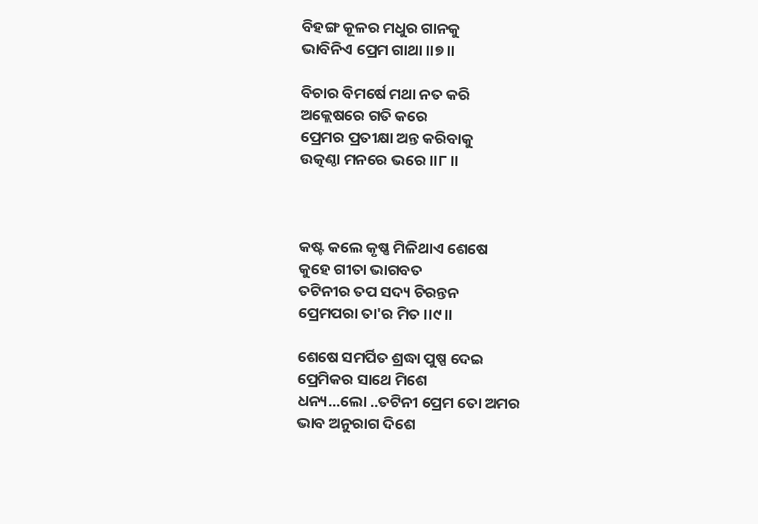ବିହଙ୍ଗ କୂଳର ମଧୁର ଗାନକୁ
ଭାବିନିଏ ପ୍ରେମ ଗାଥା ।।୭।।

ବିଚାର ବିମର୍ଷେ ମଥା ନତ କରି
ଅକ୍ଲେଷରେ ଗତି କରେ
ପ୍ରେମର ପ୍ରତୀକ୍ଷା ଅନ୍ତ କରିବାକୁ
ଉତ୍କଣ୍ଠା ମନରେ ଭରେ ।।୮।।



କଷ୍ଟ କଲେ କୃଷ୍ଣ ମିଳିଥାଏ ଶେଷେ
କୁହେ ଗୀତା ଭାଗବତ
ତଟିନୀର ତପ ସଦ୍ୟ ଚିରନ୍ତନ
ପ୍ରେମପରା ତା'ର ମିତ ।।୯।।

ଶେଷେ ସମର୍ପିତ ଶ୍ରଦ୍ଧା ପୁଷ୍ପ ଦେଇ
ପ୍ରେମିକର ସାଥେ ମିଶେ
ଧନ୍ୟ...ଲୋ ..ତଟିନୀ ପ୍ରେମ ତୋ ଅମର
ଭାବ ଅନୁରାଗ ଦିଶେ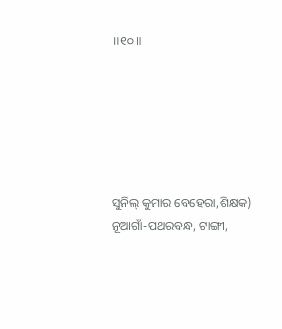॥୧୦॥






ସୁନିଲ୍ କୁମାର ବେହେରା,ଶିକ୍ଷକ)
ନୂଆଗାଁ-ପଥରବନ୍ଧ, ଟାଙ୍ଗୀ,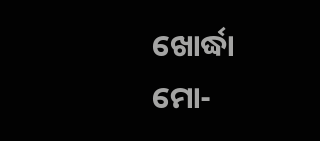ଖୋର୍ଦ୍ଧା
ମୋ-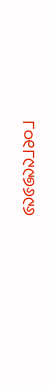୮୦୧୮୯୯୭୬୯୬